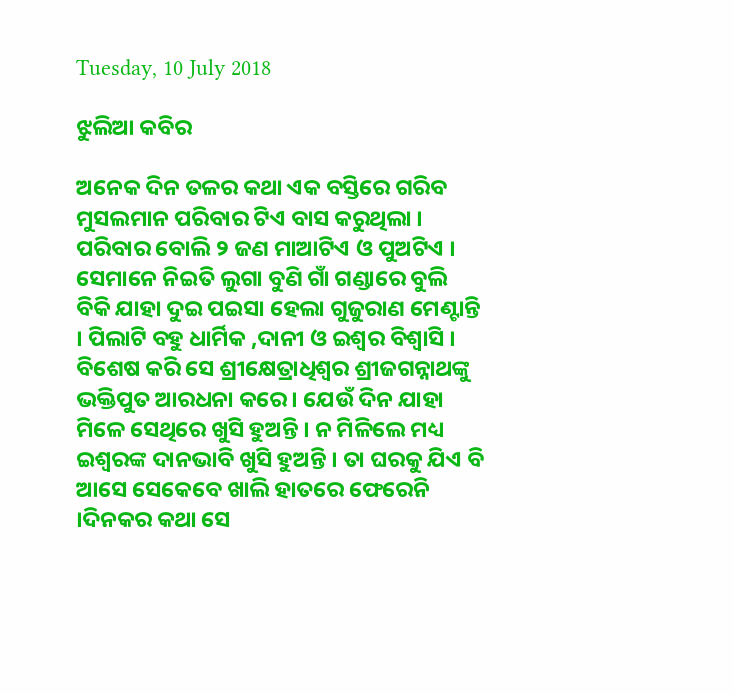Tuesday, 10 July 2018

ଝୁଲିଆ କବିର

ଅନେକ ଦିନ ତଳର କଥା ଏକ ବସ୍ତିରେ ଗରିବ ମୁସଲମାନ ପରିବାର ଟିଏ ବାସ କରୁଥିଲା । ପରିବାର ବୋଲି ୨ ଜଣ ମାଆଟିଏ ଓ ପୁଅଟିଏ । ସେମାନେ ନିଇତି ଲୁଗା ବୁଣି ଗାଁ ଗଣ୍ଡାରେ ବୁଲି ବିକି ଯାହା ଦୁଇ ପଇସା ହେଲା ଗୁଜୁରାଣ ମେଣ୍ଟାନ୍ତି । ପିଲାଟି ବହୁ ଧାର୍ମିକ ,ଦାନୀ ଓ ଇଶ୍ଵର ବିଶ୍ଵାସି । ବିଶେଷ କରି ସେ ଶ୍ରୀକ୍ଷେତ୍ରାଧିଶ୍ଵର ଶ୍ରୀଜଗନ୍ନାଥଙ୍କୁ ଭକ୍ତିପୁତ ଆରଧନା କରେ। ଯେଉଁ ଦିନ ଯାହା ମିଳେ ସେଥିରେ ଖୁସି ହୁଅନ୍ତି । ନ ମିଳିଲେ ମଧ୍ୟ ଇଶ୍ଵରଙ୍କ ଦାନଭାବି ଖୁସି ହୁଅନ୍ତି । ତା ଘରକୁ ଯିଏ ବି ଆସେ ସେକେବେ ଖାଲି ହାତରେ ଫେରେନି ।ଦିନକର କଥା ସେ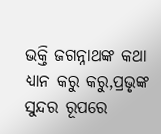ଭକ୍ତି ଜଗନ୍ନାଥଙ୍କ କଥା ଧ୍ୟାନ କରୁ କରୁ,ପ୍ରଭୃଙ୍କ ସୁନ୍ଦର ରୂପରେ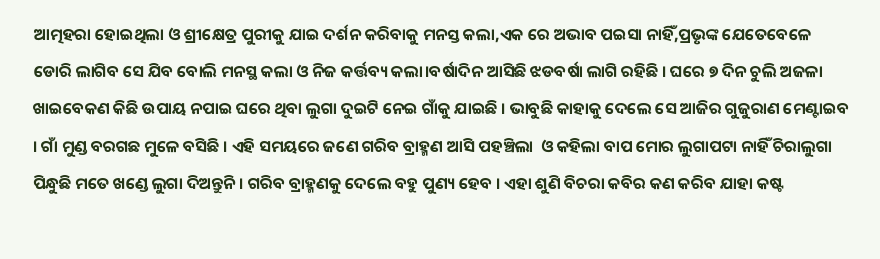ଆତ୍ମହରା ହୋଇଥିଲା ଓ ଶ୍ରୀକ୍ଷେତ୍ର ପୁରୀକୁ ଯାଇ ଦର୍ଶନ କରିବାକୁ ମନସ୍ତ କଲା,ଏକ ରେ ଅଭାବ ପଇସା ନାହିଁ,ପ୍ରଭୃଙ୍କ ଯେତେବେଳେ ଡୋରି ଲାଗିବ ସେ ଯିବ ବୋଲି ମନସ୍ଥ କଲା ଓ ନିଜ କର୍ତ୍ତବ୍ୟ କଲା।ବର୍ଷାଦିନ ଆସିଛି ଝଡବର୍ଷା ଲାଗି ରହିଛି । ଘରେ ୭ ଦିନ ଚୁଲି ଅଜଳା ଖାଇବେକଣ କିଛି ଉପାୟ ନପାଇ ଘରେ ଥିବା ଲୁଗା ଦୁଇଟି ନେଇ ଗାଁକୁ ଯାଇଛି । ଭାବୁଛି କାହାକୁ ଦେଲେ ସେ ଆଜିର ଗୁଜୁରାଣ ମେଣ୍ଟାଇବ । ଗାଁ ମୁଣ୍ଡ ବରଗଛ ମୁଳେ ବସିଛି । ଏହି ସମୟରେ ଜଣେ ଗରିବ ବ୍ରାହ୍ମଣ ଆସି ପହଞ୍ଚିଲା  ଓ କହିଲା ବାପ ମୋର ଲୁଗାପଟା ନାହିଁ ଚିରାଲୁଗା ପିନ୍ଧୁଛି ମତେ ଖଣ୍ଡେ ଲୁଗା ଦିଅନ୍ତୁନି । ଗରିବ ବ୍ରାହ୍ମଣକୁ ଦେଲେ ବହୁ ପୁଣ୍ୟ ହେବ । ଏହା ଶୁଣି ବିଚରା କବିର କଣ କରିବ ଯାହା କଷ୍ଟ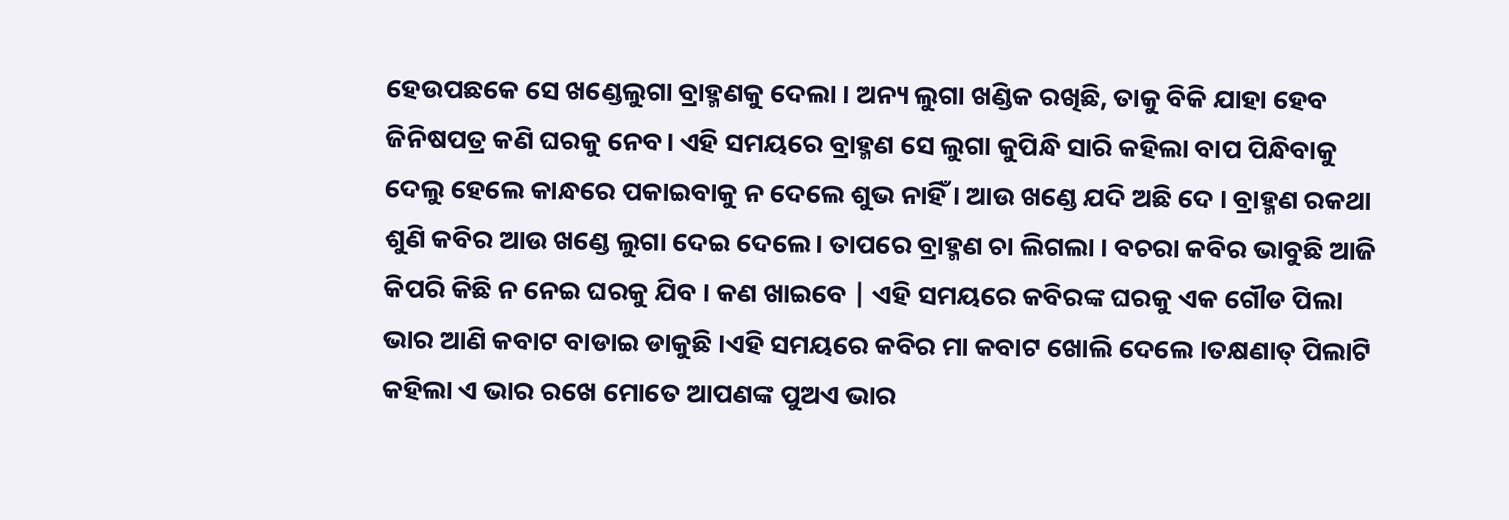ହେଉପଛକେ ସେ ଖଣ୍ଡେଲୁଗା ବ୍ରାହ୍ମଣକୁ ଦେଲା । ଅନ୍ୟ ଲୁଗା ଖଣ୍ଡିକ ରଖିଛି, ତାକୁ ବିକି ଯାହା ହେବ ଜିନିଷପତ୍ର କଣି ଘରକୁ ନେବ। ଏହି ସମୟରେ ବ୍ରାହ୍ମଣ ସେ ଲୁଗା କୁପିନ୍ଧି ସାରି କହିଲା ବାପ ପିନ୍ଧିବାକୁ ଦେଲୁ ହେଲେ କାନ୍ଧରେ ପକାଇବାକୁ ନ ଦେଲେ ଶୁଭ ନାହିଁ । ଆଉ ଖଣ୍ଡେ ଯଦି ଅଛି ଦେ । ବ୍ରାହ୍ମଣ ରକଥା ଶୁଣି କବିର ଆଉ ଖଣ୍ଡେ ଲୁଗା ଦେଇ ଦେଲେ। ତାପରେ ବ୍ରାହ୍ମଣ ଚା ଲିଗଲା । ବଚରା କବିର ଭାବୁଛି ଆଜି କିପରି କିଛି ନ ନେଇ ଘରକୁ ଯିବ । କଣ ଖାଇବେ | ଏହି ସମୟରେ କବିରଙ୍କ ଘରକୁ ଏକ ଗୌଡ ପିଲା ଭାର ଆଣି କବାଟ ବାଡାଇ ଡାକୁଛି ।ଏହି ସମୟରେ କବିର ମା କବାଟ ଖୋଲି ଦେଲେ ।ତକ୍ଷଣାତ୍ ପିଲାଟି କହିଲା ଏ ଭାର ରଖେ ମୋତେ ଆପଣଙ୍କ ପୁଅଏ ଭାର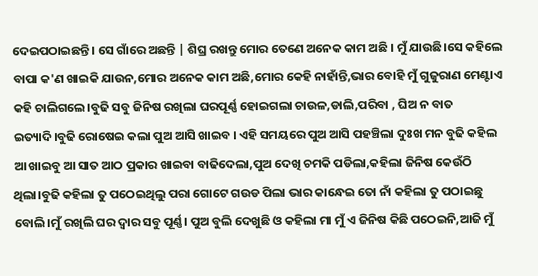ଦେଇପଠାଇଛନ୍ତି । ସେ ଗାଁରେ ଅଛନ୍ତି | ଶିଘ୍ର ରଖନ୍ତୁ ମୋର ତେଣେ ଅନେକ କାମ ଅଛି । ମୁଁ ଯାଉଛି।ସେ କହିଲେ ବାପା କ'ଣ ଖାଇକି ଯାଉନ,ମୋର ଅନେକ କାମ ଅଛି,ମୋର କେହି ନାହାଁନ୍ତି,ଭାର ବୋହି ମୁଁ ଗୁଜୁରାଣ ମେଣ୍ଟାଏ କହି ଚାଲିଗଲେ।ବୁଢି ସବୁ ଜିନିଷ ରଖିଲା ଘରପୂର୍ଣ୍ଣ ହୋଇଗଲା ଚାଉଳ,ଡାଲି,ପରିବା , ଘିଅ ନ ବାତ ଇତ୍ୟାଦି।ବୁଢି ରୋଷେଇ କଲା ପୁଅ ଆସି ଖାଇବ । ଏହି ସମୟରେ ପୁଅ ଆସି ପହଞ୍ଚିଲା ଦୁଃଖ ମନ ବୁଢି କହିଲ ଆ ଖାଇବୁ ଆ ସାତ ଆଠ ପ୍ରକାର ଖାଇବା ବାଢିଦେଲା,ପୁଅ ଦେଖି ଚମକି ପଡିଲା,କହିଲା ଜିନିଷ କେଉଁଠି ଥିଲା।ବୁଢି କହିଲା ତୁ ପଠେଇଥିଲୁ ପରା ଗୋଟେ ଗଉଡ ପିଲା ଭାର କାନ୍ଧେଇ ତୋ ନାଁ କହିଲା ତୁ ପଠାଇଛୁ ବୋଲି।ମୁଁ ରଖିଲି ଘର ଦ୍ଵାର ସବୁ ପୂର୍ଣ୍ଣ। ପୁଅ ବୁଲି ଦେଖୁଛି ଓ କହିଲା ମା ମୁଁ ଏ ଜିନିଷ କିଛି ପଠେଇନି,ଆଜି ମୁଁ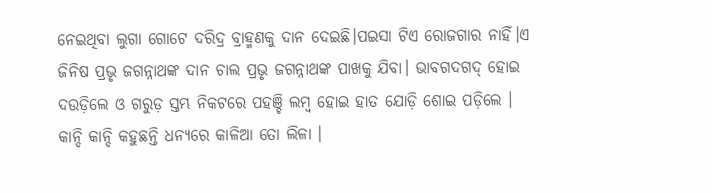ନେଇଥିବା ଲୁଗା ଗୋଟେ ଦରିଦ୍ର ବ୍ରାହ୍ମଣକୁ ଦାନ ଦେଇଛି।ପଇସା ଟିଏ ରୋଜଗାର ନାହିଁ।ଏ ଜିନିଷ ପ୍ରଭୃ ଜଗନ୍ନାଥଙ୍କ ଦାନ ଚାଲ ପ୍ରଭୃ ଜଗନ୍ନାଥଙ୍କ ପାଖକୁ ଯିବା। ଭାବଗଦଗଦ୍ ହୋଇ ଦଉଡ଼ିଲେ ଓ ଗରୁଡ଼ ସ୍ତମ୍ଭ ନିକଟରେ ପହଞ୍ଚି ଲମ୍ବ ହୋଇ ହାତ ଯୋଡ଼ି ଶୋଇ ପଡ଼ିଲେ । କାନ୍ଦି କାନ୍ଦି କହୁଛନ୍ତି ଧନ୍ୟରେ କାଳିଆ ତୋ ଲିଳା ।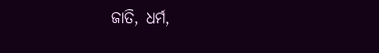ଜାତି, ଧର୍ମ,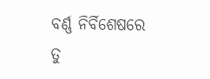ବର୍ଣ୍ଣ ନିର୍ବିଶେଷରେ ତୁ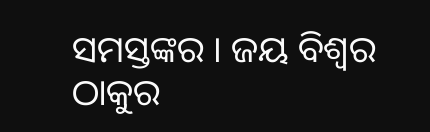ସମସ୍ତଙ୍କର । ଜୟ ବିଶ୍ଵର ଠାକୁର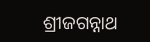ଶ୍ରୀଜଗନ୍ନାଥ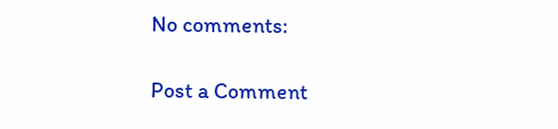No comments:

Post a Comment